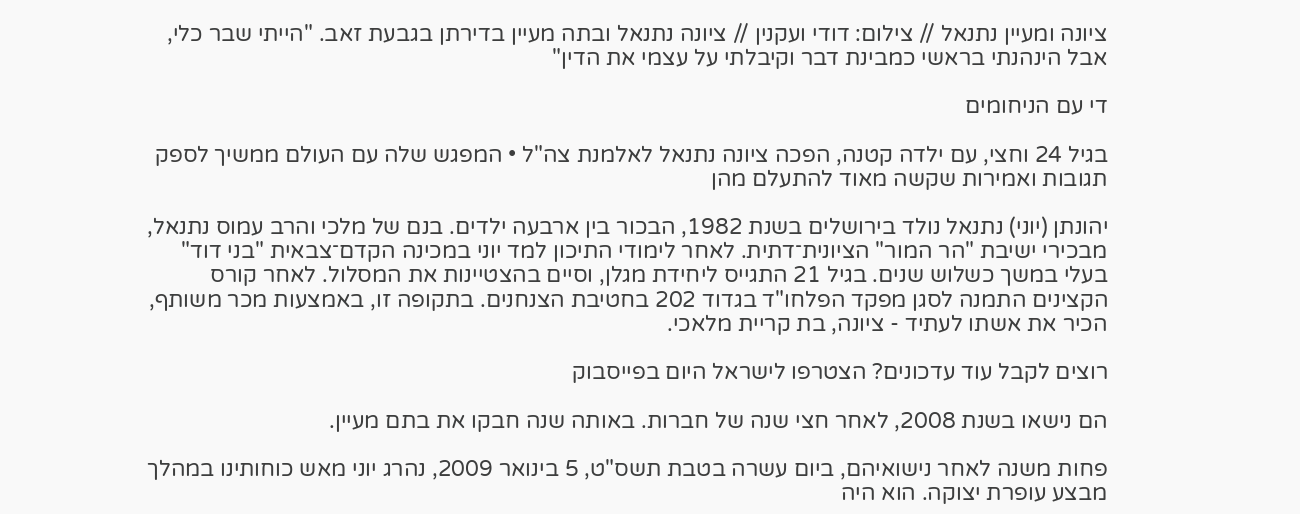ציונה ומעיין נתנאל // צילום: דודי ועקנין // ציונה נתנאל ובתה מעיין בדירתן בגבעת זאב. "הייתי שבר כלי, אבל הינהנתי בראשי כמבינת דבר וקיבלתי על עצמי את הדין"

די עם הניחומים

בגיל 24 וחצי, עם ילדה קטנה, הפכה ציונה נתנאל לאלמנת צה"ל • המפגש שלה עם העולם ממשיך לספק תגובות ואמירות שקשה מאוד להתעלם מהן

יהונתן (יוני) נתנאל נולד בירושלים בשנת 1982, הבכור בין ארבעה ילדים. בנם של מלכי והרב עמוס נתנאל, מבכירי ישיבת "הר המור" הציונית־דתית. לאחר לימודי התיכון למד יוני במכינה הקדם־צבאית "בני דוד" בעלי במשך כשלוש שנים. בגיל 21 התגייס ליחידת מגלן, וסיים בהצטיינות את המסלול. לאחר קורס הקצינים התמנה לסגן מפקד הפלחו"ד בגדוד 202 בחטיבת הצנחנים. בתקופה זו, באמצעות מכר משותף, הכיר את אשתו לעתיד - ציונה, בת קריית מלאכי.

רוצים לקבל עוד עדכונים? הצטרפו לישראל היום בפייסבוק

הם נישאו בשנת 2008, לאחר חצי שנה של חברות. באותה שנה חבקו את בתם מעיין.

פחות משנה לאחר נישואיהם, ביום עשרה בטבת תשס"ט, 5 בינואר 2009, נהרג יוני מאש כוחותינו במהלך מבצע עופרת יצוקה. הוא היה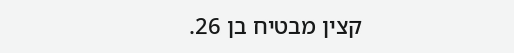קצין מבטיח בן 26.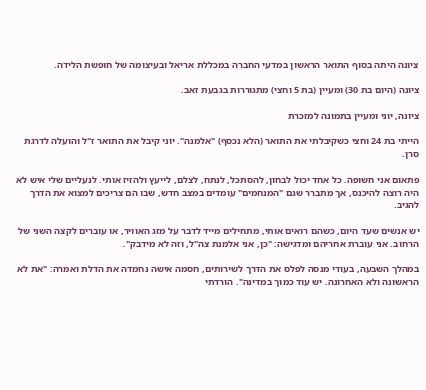ציונה היתה בסוף התואר הראשון במדעי החברה במכללת אריאל ובעיצומה של חופשת הלידה.

ציונה (היום בת 30) ומעיין (בת 5 וחצי) מתגוררות בגבעת זאב.

ציונה, יוני ומעיין בתמונה למזכרת

הייתי בת 24 וחצי כשקיבלתי את התואר (הלא נכסף) "אלמנה". יוני קיבל את התואר ז"ל והועלה לדרגת סרן.

פתאום אני חשופה. כל אחד יכול לבחון, להסתכל, לנתח, לצלם, לייעץ ולהזיז אותי. לנעליים שלי איש לא היה רוצה להיכנס, אך מתברר שגם "המנחמים" עומדים במצב חדש, שבו הם צריכים למצוא את הדרך להגיב.

יש אנשים שעד היום, כשהם רואים אותי, מתחילים מייד לדבר על מזג האוויר, או עוברים לקצה השני של הרחוב. אני עוברת אחריהם ומדגישה: "כן, אני אלמנת צה"ל, וזה לא מידבק".

במהלך השבעה, בעודי מנסה לפלס את הדרך לשירותים, חסמה אישה נחמדה את הדלת ואמרה: "את לא הראשונה ולא האחרונה. יש עוד כמוך במדינה". הורדתי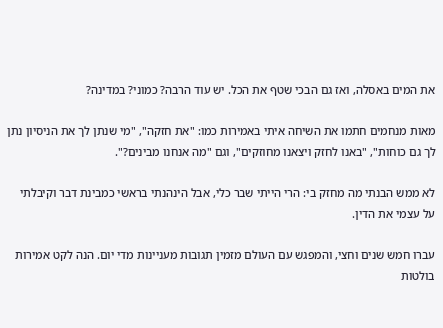את המים באסלה, ואז גם הבכי שטף את הכל. יש עוד הרבה? כמוני? במדינה?

מאות מנחמים חתמו את השיחה איתי באמירות כמו: "את חזקה", "מי שנתן לך את הניסיון נתן לך גם כוחות", "באנו לחזק ויצאנו מחוזקים", וגם "מה אנחנו מבינים?".

לא ממש הבנתי מה מחזק בי: הרי הייתי שבר כלי, אבל הינהנתי בראשי כמבינת דבר וקיבלתי על עצמי את הדין.

עברו חמש שנים וחצי, והמפגש עם העולם מזמין תגובות מעניינות מדי יום. הנה לקט אמירות בולטות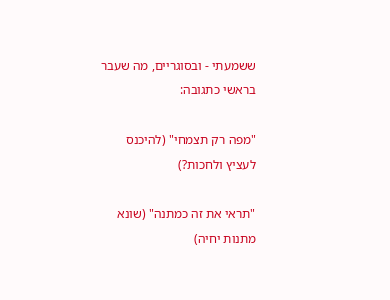ששמעתי - ובסוגריים, מה שעבר בראשי כתגובה:

"מפה רק תצמחי" (להיכנס לעציץ ולחכות?)

"תראי את זה כמתנה" (שונא מתנות יחיה)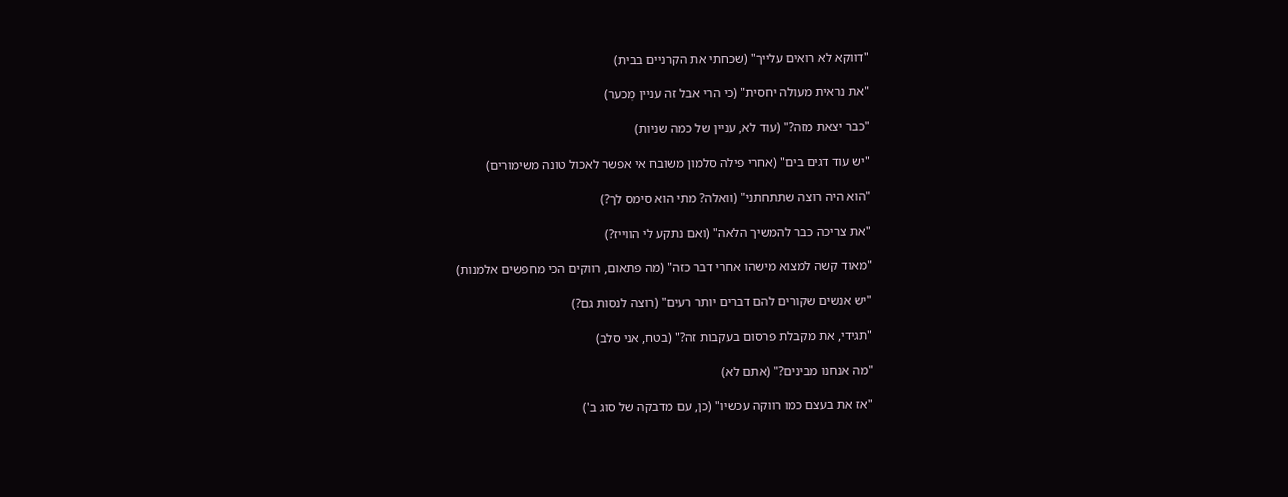"דווקא לא רואים עלייך" (שכחתי את הקרניים בבית)

"את נראית מעולה יחסית" (כי הרי אבל זה עניין מְכער)

"כבר יצאת מזה?" (עוד לא, עניין של כמה שניות)

"יש עוד דגים בים" (אחרי פילה סלמון משובח אי אפשר לאכול טונה משימורים)

"הוא היה רוצה שתתחתני" (וואלה? מתי הוא סימס לך?)

"את צריכה כבר להמשיך הלאה" (ואם נתקע לי הווייז?)

"מאוד קשה למצוא מישהו אחרי דבר כזה" (מה פתאום, רווקים הכי מחפשים אלמנות)

"יש אנשים שקורים להם דברים יותר רעים" (רוצה לנסות גם?)

"תגידי, את מקבלת פרסום בעקבות זה?" (בטח, אני סלב)

"מה אנחנו מבינים?" (אתם לא)

"אז את בעצם כמו רווקה עכשיו" (כן, עם מדבקה של סוג ב')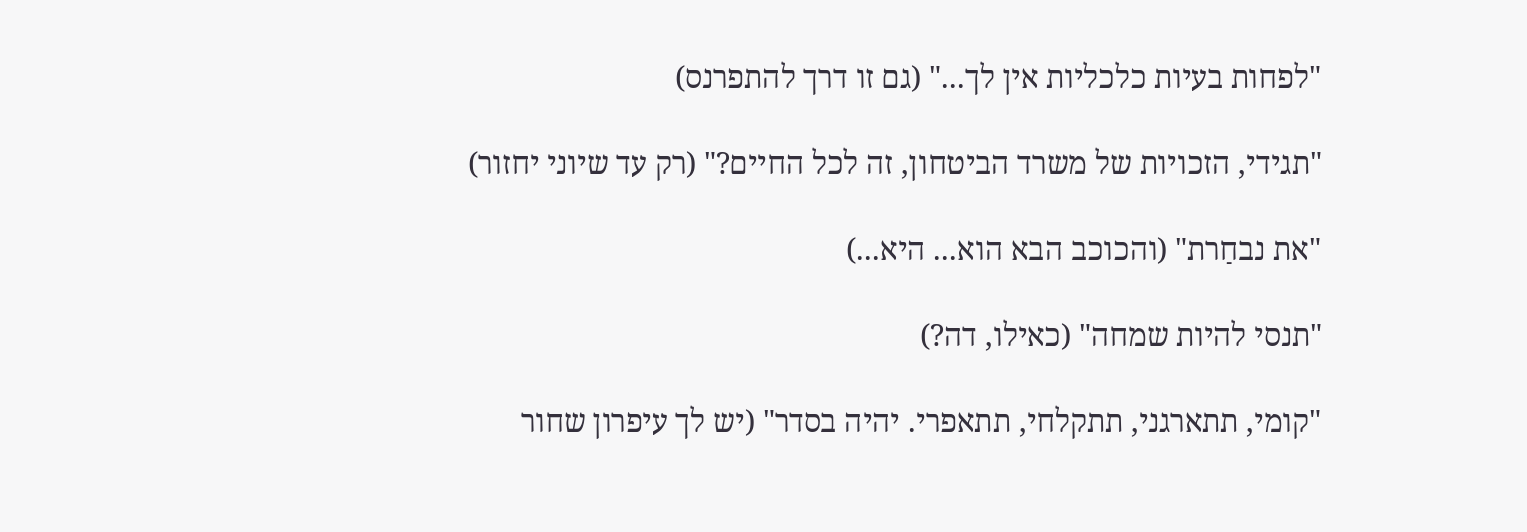"לפחות בעיות כלכליות אין לך..." (גם זו דרך להתפרנס)

"תגידי, הזכויות של משרד הביטחון, זה לכל החיים?" (רק עד שיוני יחזור)

"את נבחַרת" (והכוכב הבא הוא... היא...)

"תנסי להיות שמחה" (כאילו, דה?)

"קומי, תתארגני, תתקלחי, תתאפרי. יהיה בסדר" (יש לך עיפרון שחור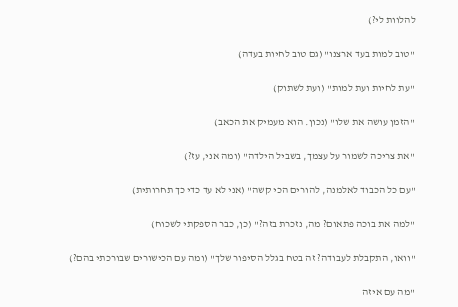להלוות לי?)

"טוב למות בעד ארצנו" (גם טוב לחיות בעדה)

"עת לחיות ועת למות" (ועת לשתוק)

"הזמן עושה את שלו" (נכון. הוא מעמיק את הכאב)

"את צריכה לשמור על עצמך, בשביל הילדה" (ומה אני, עז?)

"עם כל הכבוד לאלמנה, להורים הכי קשה" (אני לא עד כדי כך תחרותית)

"למה את בוכה פתאום? מה, נזכרת בזה?" (כן, כבר הספקתי לשכוח)

"וואו, התקבלת לעבודה? זה בטח בגלל הסיפור שלך" (ומה עם הכישורים שבורכתי בהם?)

"מה עם איזה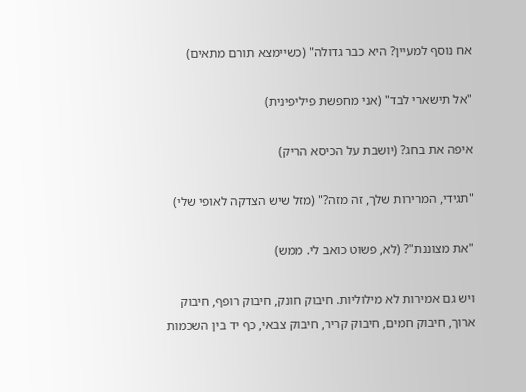אח נוסף למעיין? היא כבר גדולה" (כשיימצא תורם מתאים)

"אל תישארי לבד" (אני מחפשת פיליפינית)

איפה את בחג? (יושבת על הכיסא הריק)

"תגידי, המרירות שלך, זה מזה?" (מזל שיש הצדקה לאופי שלי)

"את מצוננת"? (לא, פשוט כואב לי. ממש)

ויש גם אמירות לא מילוליות. חיבוק חונק, חיבוק רופף, חיבוק ארוך, חיבוק חמים, חיבוק קריר, חיבוק צבאי, כף יד בין השכמות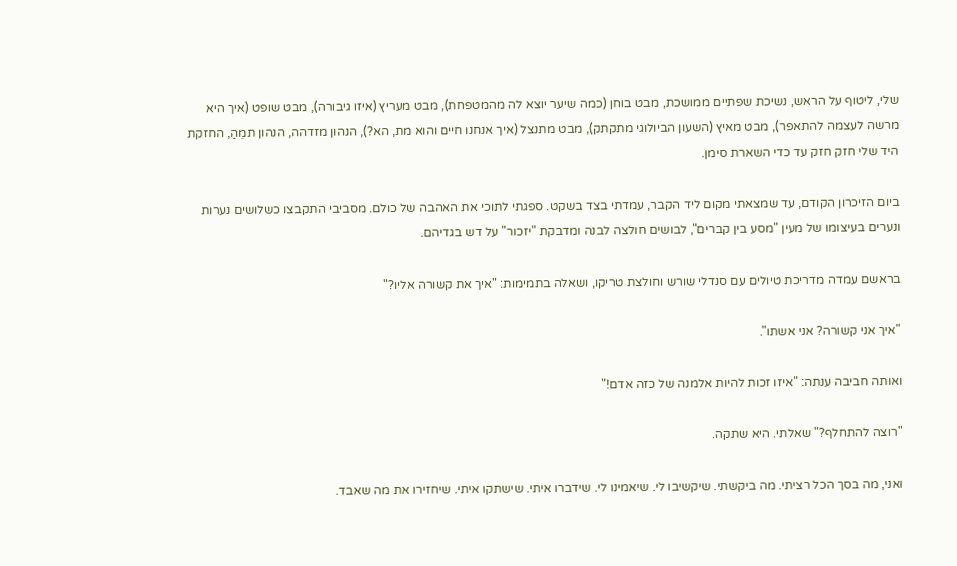שלי, ליטוף על הראש, נשיכת שפתיים ממושכת, מבט בוחן (כמה שיער יוצא לה מהמטפחת), מבט מעריץ (איזו גיבורה), מבט שופט (איך היא מרשה לעצמה להתאפר), מבט מאיץ (השעון הביולוגי מתקתק), מבט מתנצל (איך אנחנו חיים והוא מת, הא?), הנהון מזדהה, הנהון תמֵהַ, החזקת היד שלי חזק חזק עד כדי השארת סימן.

ביום הזיכרון הקודם, עד שמצאתי מקום ליד הקבר, עמדתי בצד בשקט. ספגתי לתוכי את האהבה של כולם. מסביבי התקבצו כשלושים נערות ונערים בעיצומו של מעין "מסע בין קברים", לבושים חולצה לבנה ומדבקת "יזכור" על דש בגדיהם.

בראשם עמדה מדריכת טיולים עם סנדלי שורש וחולצת טריקו, ושאלה בתמימות: "איך את קשורה אליו?"

"איך אני קשורה? אני אשתו".

ואותה חביבה ענתה: "איזו זכות להיות אלמנה של כזה אדם!"

"רוצה להתחלף?" שאלתי. היא שתקה.

ואני, מה בסך הכל רציתי. מה ביקשתי. שיקשיבו לי. שיאמינו לי. שידברו איתי. שישתקו איתי. שיחזירו את מה שאבד.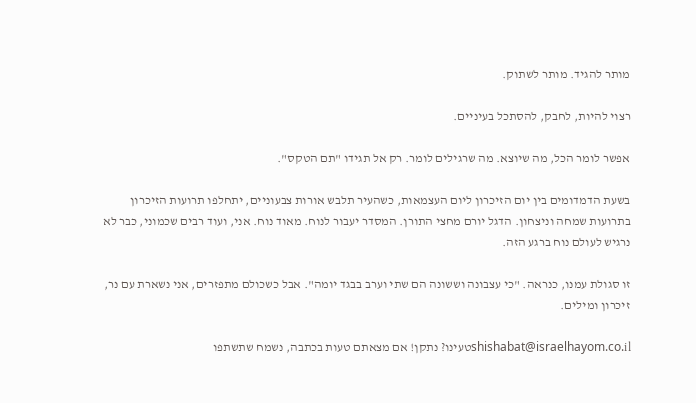מותר להגיד. מותר לשתוק.

רצוי להיות, לחבק, להסתכל בעיניים.

אפשר לומר הכל, מה שיוצא. מה שרגילים לומר. רק אל תגידו "תם הטקס".

בשעת הדמדומים בין יום הזיכרון ליום העצמאות, כשהעיר תלבש אורות צבעוניים, יתחלפו תרועות הזיכרון בתרועות שמחה וניצחון. הדגל יורם מחצי התורן. המסדר יעבור לנוח. מאוד נוח. אני, ועוד רבים שכמוני, כבר לא נרגיש לעולם נוח ברגע הזה.

זו סגולת עמנו, כנראה. "כי עצבונה וששונה הם שתי וערב בבגד יומה". אבל כשכולם מתפזרים, אני נשארת עם נר, זיכרון ומילים.

shishabat@israelhayom.co.ilטעינו? נתקן! אם מצאתם טעות בכתבה, נשמח שתשתפו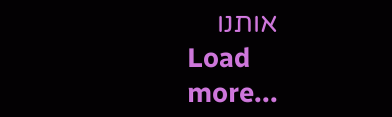אותנו
Load more...